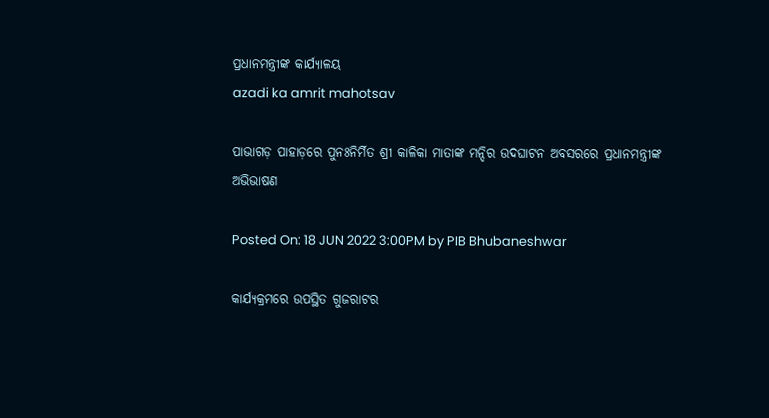ପ୍ରଧାନମନ୍ତ୍ରୀଙ୍କ କାର୍ଯ୍ୟାଳୟ
azadi ka amrit mahotsav

ପାଭାଗଡ଼ ପାହାଡ଼ରେ ପୁନଃନିର୍ମିତ ଶ୍ରୀ କାଳିକା ମାତାଙ୍କ ମନ୍ଦିର ଉଦଘାଟନ ଅବସରରେ ପ୍ରଧାନମନ୍ତ୍ରୀଙ୍କ ଅଭିଭାଷଣ

Posted On: 18 JUN 2022 3:00PM by PIB Bhubaneshwar

କାର୍ଯ୍ୟକ୍ରମରେ ଉପସ୍ଥିତ ଗୁଜରାଟର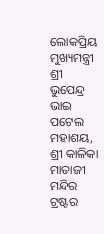ଲୋକପ୍ରିୟ ମୁଖ୍ୟମନ୍ତ୍ରୀ ଶ୍ରୀ ଭୁପେନ୍ଦ୍ର ଭାଇ ପଟେଲ ମହାଶୟ, ଶ୍ରୀ କାଳିକା ମାତାଜୀ ମନ୍ଦିର ଟ୍ରଷ୍ଟର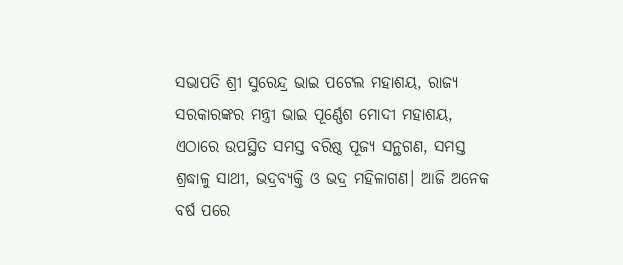ସଭାପତି ଶ୍ରୀ ସୁରେନ୍ଦ୍ର ଭାଇ ପଟେଲ ମହାଶୟ, ରାଜ୍ୟ ସରକାରଙ୍କର ମନ୍ତ୍ରୀ ଭାଇ ପୂର୍ଣ୍ଣେଶ ମୋଦୀ ମହାଶୟ, ଏଠାରେ ଉପସ୍ଥିତ ସମସ୍ତ ବରିଷ୍ଠ ପୂଜ୍ୟ ସନ୍ଥଗଣ, ସମସ୍ତ ଶ୍ରଦ୍ଧାଳୁ ସାଥୀ, ଭଦ୍ରବ୍ୟକ୍ତି ଓ ଭଦ୍ର ମହିଳାଗଣ। ଆଜି ଅନେକ ବର୍ଷ ପରେ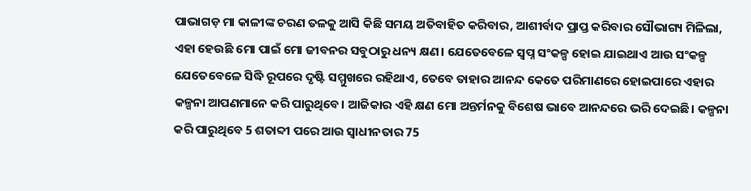ପାଭାଗଡ଼ ମା କାଳୀଙ୍କ ଚରଣ ତଳକୁ ଆସି କିଛି ସମୟ ଅତିବାହିତ କରିବାର, ଆଶୀର୍ବାଦ ପ୍ରାପ୍ତ କରିବାର ସୌଭାଗ୍ୟ ମିଳିଲା, ଏହା ହେଉଛି ମୋ ପାଇଁ ମୋ ଜୀବନର ସବୁଠାରୁ ଧନ୍ୟ କ୍ଷଣ। ଯେତେବେଳେ ସ୍ୱପ୍ନ ସଂକଳ୍ପ ହୋଇ ଯାଇଥାଏ ଆଉ ସଂକଳ୍ପ ଯେତେବେଳେ ସିଦ୍ଧି ରୂପରେ ଦୃଷ୍ଟି ସମ୍ମୁଖରେ ରହିଥାଏ, ତେବେ ତାହାର ଆନନ୍ଦ କେତେ ପରିମାଣରେ ହୋଇପାରେ ଏହାର କଳ୍ପନା ଆପଣମାନେ କରି ପାରୁଥିବେ। ଆଜିକାର ଏହି କ୍ଷଣ ମୋ ଅନ୍ତର୍ମନକୁ ବିଶେଷ ଭାବେ ଆନନ୍ଦରେ ଭରି ଦେଇଛି। କଳ୍ପନା କରି ପାରୁଥିବେ 5 ଶତାବ୍ଦୀ ପରେ ଆଉ ସ୍ୱାଧୀନତାର 75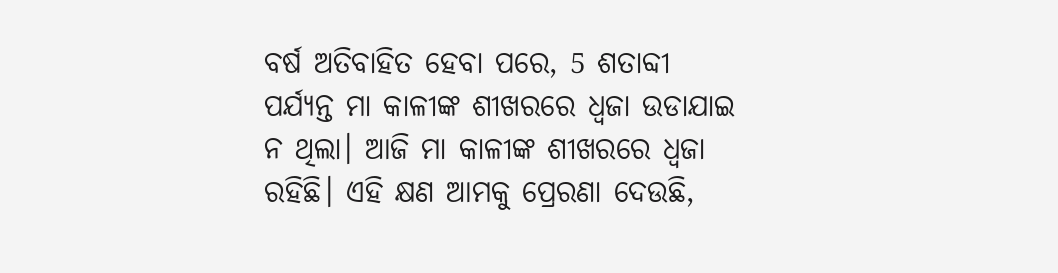ବର୍ଷ ଅତିବାହିତ ହେବା ପରେ, 5 ଶତାବ୍ଦୀ ପର୍ଯ୍ୟନ୍ତ ମା କାଳୀଙ୍କ ଶୀଖରରେ ଧ୍ୱଜା ଉଡାଯାଇ ନ ଥିଲା। ଆଜି ମା କାଳୀଙ୍କ ଶୀଖରରେ ଧ୍ୱଜା ରହିଛି। ଏହି କ୍ଷଣ ଆମକୁ ପ୍ରେରଣା ଦେଉଛି,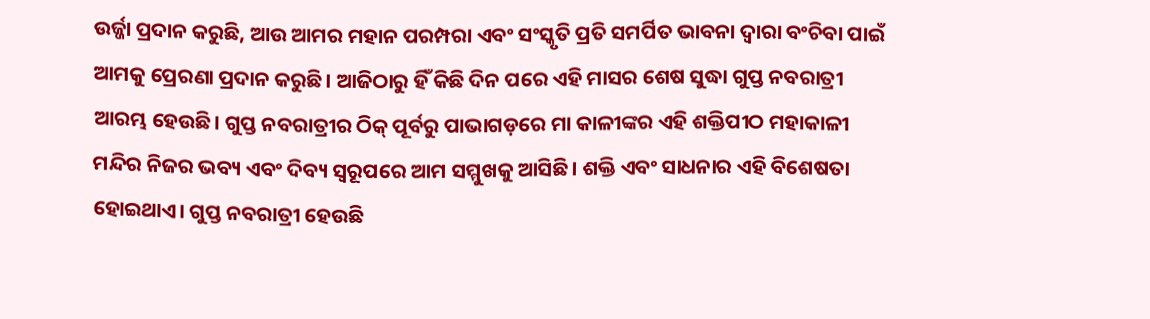ଉର୍ଜ୍ଜା ପ୍ରଦାନ କରୁଛି, ଆଉ ଆମର ମହାନ ପରମ୍ପରା ଏବଂ ସଂସ୍କୃତି ପ୍ରତି ସମର୍ପିତ ଭାବନା ଦ୍ୱାରା ବଂଚିବା ପାଇଁ ଆମକୁ ପ୍ରେରଣା ପ୍ରଦାନ କରୁଛି। ଆଜିଠାରୁ ହିଁ କିଛି ଦିନ ପରେ ଏହି ମାସର ଶେଷ ସୁଦ୍ଧା ଗୁପ୍ତ ନବରାତ୍ରୀ ଆରମ୍ଭ ହେଉଛି। ଗୁପ୍ତ ନବରାତ୍ରୀର ଠିକ୍ ପୂର୍ବରୁ ପାଭାଗଡ଼ରେ ମା କାଳୀଙ୍କର ଏହି ଶକ୍ତିପୀଠ ମହାକାଳୀ ମନ୍ଦିର ନିଜର ଭବ୍ୟ ଏବଂ ଦିବ୍ୟ ସ୍ୱରୂପରେ ଆମ ସମ୍ମୁଖକୁ ଆସିଛି। ଶକ୍ତି ଏବଂ ସାଧନାର ଏହି ବିଶେଷତା ହୋଇଥାଏ। ଗୁପ୍ତ ନବରାତ୍ରୀ ହେଉଛି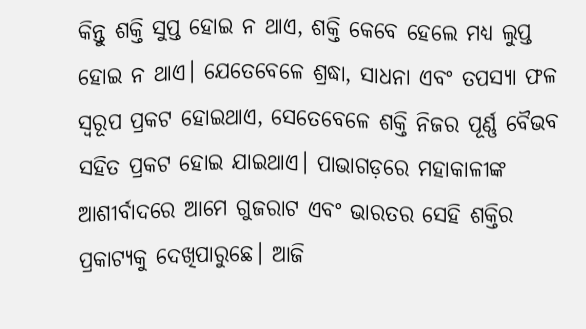କିନ୍ତୁ ଶକ୍ତି ସୁପ୍ତ ହୋଇ ନ ଥାଏ, ଶକ୍ତି କେବେ ହେଲେ ମଧ୍ୟ ଲୁପ୍ତ ହୋଇ ନ ଥାଏ। ଯେତେବେଳେ ଶ୍ରଦ୍ଧା, ସାଧନା ଏବଂ ତପସ୍ୟା ଫଳ ସ୍ୱରୂପ ପ୍ରକଟ ହୋଇଥାଏ, ସେତେବେଳେ ଶକ୍ତି ନିଜର ପୂର୍ଣ୍ଣ ବୈଭବ ସହିତ ପ୍ରକଟ ହୋଇ ଯାଇଥାଏ। ପାଭାଗଡ଼ରେ ମହାକାଳୀଙ୍କ ଆଶୀର୍ବାଦରେ ଆମେ ଗୁଜରାଟ ଏବଂ ଭାରତର ସେହି ଶକ୍ତିର ପ୍ରକାଟ୍ୟକୁ ଦେଖିପାରୁଛେ। ଆଜି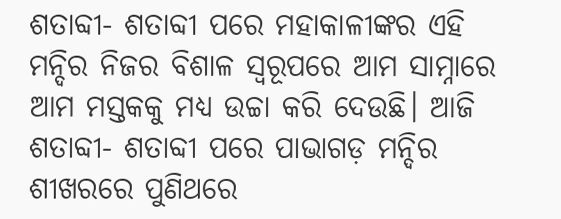ଶତାବ୍ଦୀ- ଶତାବ୍ଦୀ ପରେ ମହାକାଳୀଙ୍କର ଏହି ମନ୍ଦିର ନିଜର ବିଶାଳ ସ୍ୱରୂପରେ ଆମ ସାମ୍ନାରେ ଆମ ମସ୍ତକକୁ ମଧ୍ୟ ଉଚ୍ଚା କରି ଦେଉଛି। ଆଜି ଶତାବ୍ଦୀ- ଶତାବ୍ଦୀ ପରେ ପାଭାଗଡ଼ ମନ୍ଦିର ଶୀଖରରେ ପୁଣିଥରେ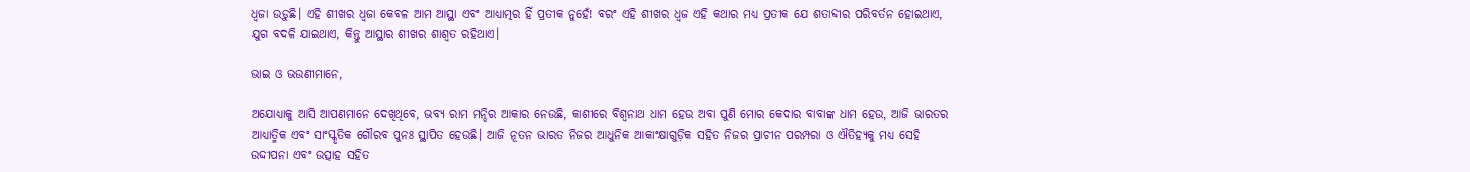ଧ୍ୱଜା ଉଡ଼ୁଛି। ଏହି ଶୀଖର ଧ୍ୱଜା କେବଳ ଆମ ଆସ୍ଥା ଏବଂ ଆଧ୍ୟାତ୍ମର ହିଁ ପ୍ରତୀକ ନୁହେଁ! ବରଂ ଏହି ଶୀଖର ଧ୍ୱଜ ଏହି କଥାର ମଧ୍ୟ ପ୍ରତୀକ ଯେ ଶତାବ୍ଦୀର ପରିବର୍ତନ ହୋଇଥାଏ, ଯୁଗ ବଦଳି ଯାଇଥାଏ, କିନ୍ତୁ ଆସ୍ଥାର ଶୀଖର ଶାଶ୍ୱତ ରହିଥାଏ।

ଭାଇ ଓ ଭଉଣୀମାନେ,

ଅଯୋଧ୍ୟାକୁ ଆସି ଆପଣମାନେ ଦେଖିଥିବେ, ଭବ୍ୟ ରାମ ମନ୍ଦିର ଆକାର ନେଉଛି, କାଶୀରେ ବିଶ୍ୱନାଥ ଧାମ ହେଉ ଅବା ପୁଣି ମୋର କେଦାର ବାବାଙ୍କ ଧାମ ହେଉ, ଆଜି ଭାରତର ଆଧ୍ୟାତ୍ମିକ ଏବଂ ସାଂସ୍କୃତିକ ଗୌରବ ପୁନଃ ସ୍ଥାପିତ ହେଉଛି। ଆଜି ନୂତନ ଭାରତ ନିଜର ଆଧୁନିକ ଆକାଂକ୍ଷାଗୁଡ଼ିକ ସହିତ ନିଜର ପ୍ରାଚୀନ ପରମ୍ପରା ଓ ଐତିହ୍ୟକୁ ମଧ୍ୟ ସେହି ଉଦ୍ଦୀପନା ଏବଂ ଉତ୍ସାହ ସହିତ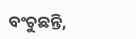ବଂଚୁଛନ୍ତି,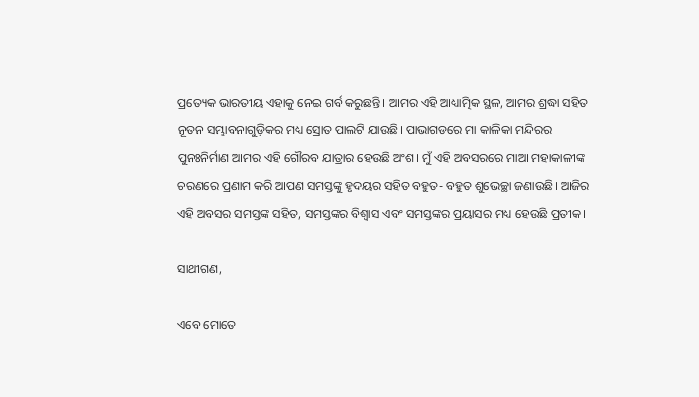ପ୍ରତ୍ୟେକ ଭାରତୀୟ ଏହାକୁ ନେଇ ଗର୍ବ କରୁଛନ୍ତି। ଆମର ଏହି ଆଧ୍ୟାତ୍ମିକ ସ୍ଥଳ, ଆମର ଶ୍ରଦ୍ଧା ସହିତ ନୂତନ ସମ୍ଭାବନାଗୁଡ଼ିକର ମଧ୍ୟ ସ୍ରୋତ ପାଲଟି ଯାଉଛି। ପାଭାଗଡରେ ମା କାଳିକା ମନ୍ଦିରର ପୁନଃନିର୍ମାଣ ଆମର ଏହି ଗୌରବ ଯାତ୍ରାର ହେଉଛି ଅଂଶ। ମୁଁ ଏହି ଅବସରରେ ମାଆ ମହାକାଳୀଙ୍କ ଚରଣରେ ପ୍ରଣାମ କରି ଆପଣ ସମସ୍ତଙ୍କୁ ହୃଦୟର ସହିତ ବହୁତ- ବହୁତ ଶୁଭେଚ୍ଛା ଜଣାଉଛି। ଆଜିର ଏହି ଅବସର ସମସ୍ତଙ୍କ ସହିତ, ସମସ୍ତଙ୍କର ବିଶ୍ୱାସ ଏବଂ ସମସ୍ତଙ୍କର ପ୍ରୟାସର ମଧ୍ୟ ହେଉଛି ପ୍ରତୀକ।

ସାଥୀଗଣ,

ଏବେ ମୋତେ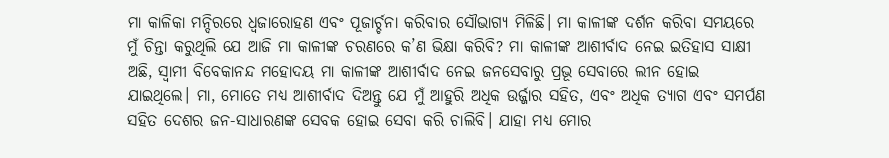ମା କାଳିକା ମନ୍ଦିରରେ ଧ୍ୱଜାରୋହଣ ଏବଂ ପୂଜାର୍ଚ୍ଚନା କରିବାର ସୌଭାଗ୍ୟ ମିଳିଛି। ମା କାଳୀଙ୍କ ଦର୍ଶନ କରିବା ସମୟରେ ମୁଁ ଚିନ୍ତା କରୁଥିଲି ଯେ ଆଜି ମା କାଳୀଙ୍କ ଚରଣରେ କ’ଣ ଭିକ୍ଷା କରିବି? ମା କାଳୀଙ୍କ ଆଶୀର୍ବାଦ ନେଇ ଇତିହାସ ସାକ୍ଷୀ ଅଛି, ସ୍ୱାମୀ ବିବେକାନନ୍ଦ ମହୋଦୟ ମା କାଳୀଙ୍କ ଆଶୀର୍ବାଦ ନେଇ ଜନସେବାରୁ ପ୍ରଭୂ ସେବାରେ ଲୀନ ହୋଇ ଯାଇଥିଲେ। ମା, ମୋତେ ମଧ୍ୟ ଆଶୀର୍ବାଦ ଦିଅନ୍ତୁ ଯେ ମୁଁ ଆହୁରି ଅଧିକ ଉର୍ଜ୍ଜାର ସହିତ, ଏବଂ ଅଧିକ ତ୍ୟାଗ ଏବଂ ସମର୍ପଣ ସହିତ ଦେଶର ଜନ-ସାଧାରଣଙ୍କ ସେବକ ହୋଇ ସେବା କରି ଚାଲିବି। ଯାହା ମଧ୍ୟ ମୋର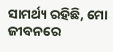ସାମର୍ଥ୍ୟ ରହିଛି, ମୋ ଜୀବନରେ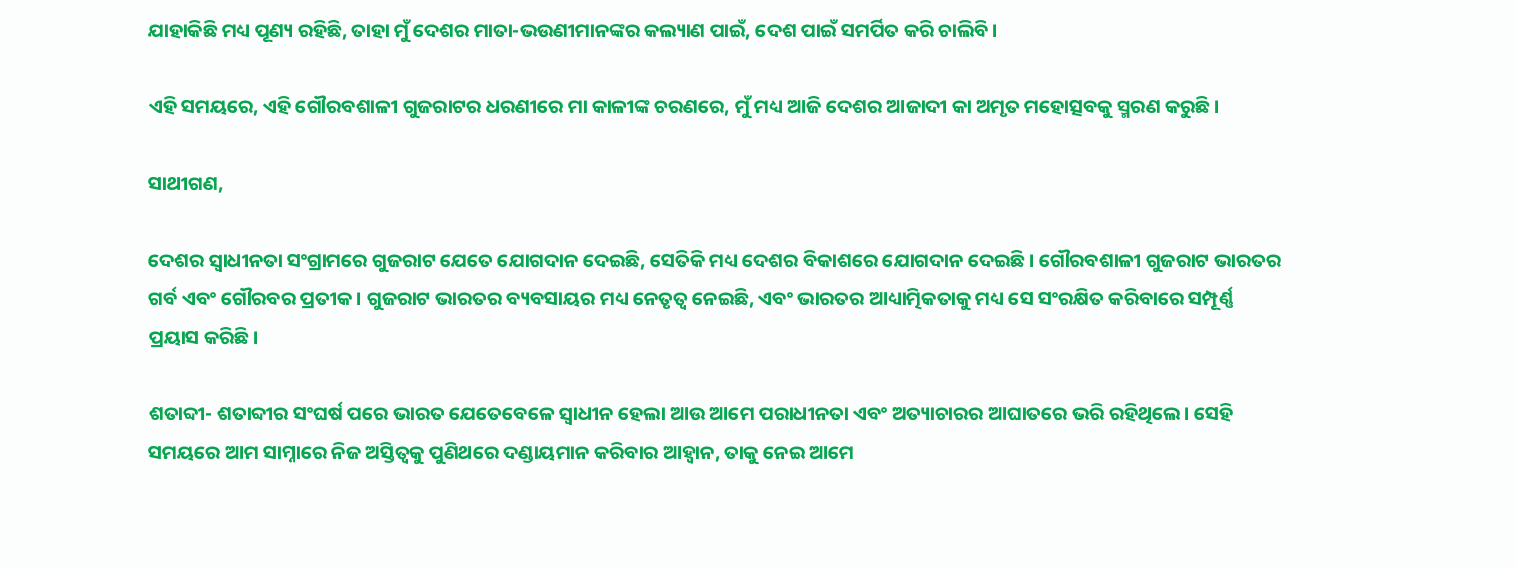ଯାହାକିଛି ମଧ୍ୟ ପୂଣ୍ୟ ରହିଛି, ତାହା ମୁଁ ଦେଶର ମାତା-ଭଉଣୀମାନଙ୍କର କଲ୍ୟାଣ ପାଇଁ, ଦେଶ ପାଇଁ ସମର୍ପିତ କରି ଚାଲିବି।

ଏହି ସମୟରେ, ଏହି ଗୌରବଶାଳୀ ଗୁଜରାଟର ଧରଣୀରେ ମା କାଳୀଙ୍କ ଚରଣରେ, ମୁଁ ମଧ୍ୟ ଆଜି ଦେଶର ଆଜାଦୀ କା ଅମୃତ ମହୋତ୍ସବକୁ ସ୍ମରଣ କରୁଛି।

ସାଥୀଗଣ,

ଦେଶର ସ୍ୱାଧୀନତା ସଂଗ୍ରାମରେ ଗୁଜରାଟ ଯେତେ ଯୋଗଦାନ ଦେଇଛି, ସେତିକି ମଧ୍ୟ ଦେଶର ବିକାଶରେ ଯୋଗଦାନ ଦେଇଛି। ଗୌରବଶାଳୀ ଗୁଜରାଟ ଭାରତର ଗର୍ବ ଏବଂ ଗୌରବର ପ୍ରତୀକ। ଗୁଜରାଟ ଭାରତର ବ୍ୟବସାୟର ମଧ୍ୟ ନେତୃତ୍ୱ ନେଇଛି, ଏବଂ ଭାରତର ଆଧ୍ୟାତ୍ମିକତାକୁ ମଧ୍ୟ ସେ ସଂରକ୍ଷିତ କରିବାରେ ସମ୍ପୂର୍ଣ୍ଣ ପ୍ରୟାସ କରିଛି।

ଶତାବ୍ଦୀ- ଶତାବ୍ଦୀର ସଂଘର୍ଷ ପରେ ଭାରତ ଯେତେବେଳେ ସ୍ୱାଧୀନ ହେଲା ଆଉ ଆମେ ପରାଧୀନତା ଏବଂ ଅତ୍ୟାଚାରର ଆଘାତରେ ଭରି ରହିଥିଲେ। ସେହି ସମୟରେ ଆମ ସାମ୍ନାରେ ନିଜ ଅସ୍ତିତ୍ୱକୁ ପୁଣିଥରେ ଦଣ୍ଡାୟମାନ କରିବାର ଆହ୍ୱାନ, ତାକୁ ନେଇ ଆମେ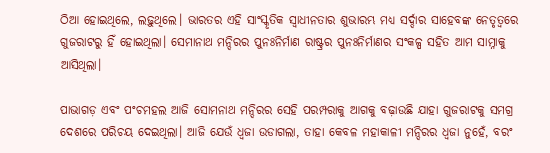ଠିଆ ହୋଇଥିଲେ, ଲଢ଼ୁଥିଲେ। ଭାରତର ଏହି ସାଂସ୍କୃତିକ ସ୍ୱାଧୀନତାର ଶୁଭାରମ୍ଭ ମଧ୍ୟ ସର୍ଦ୍ଦାର ସାହେବଙ୍କ ନେତୃତ୍ୱରେ ଗୁଜରାଟରୁ ହିଁ ହୋଇଥିଲା। ସେମାନାଥ ମନ୍ଦିରର ପୁନଃନିର୍ମାଣ ରାଷ୍ଟ୍ରର ପୁନଃନିର୍ମାଣର ସଂକଳ୍ପ ସହିତ ଆମ ସାମ୍ନାକୁ ଆସିଥିଲା।

ପାଭାଗଡ଼ ଏବଂ ପଂଚମହଲ ଆଜି ସୋମନାଥ ମନ୍ଦିରର ସେହି ପରମ୍ପରାକୁ ଆଗକୁ ବଢ଼ାଉଛି ଯାହା ଗୁଜରାଟକୁ ସମଗ୍ର ଦେଶରେ ପରିଚୟ ଦେଇଥିଲା। ଆଜି ଯେଉଁ ଧ୍ୱଜା ଉଡାଗଲା, ତାହା କେବଳ ମହାକାଳୀ ମନ୍ଦିରର ଧ୍ୱଜା ନୁହେଁ, ବରଂ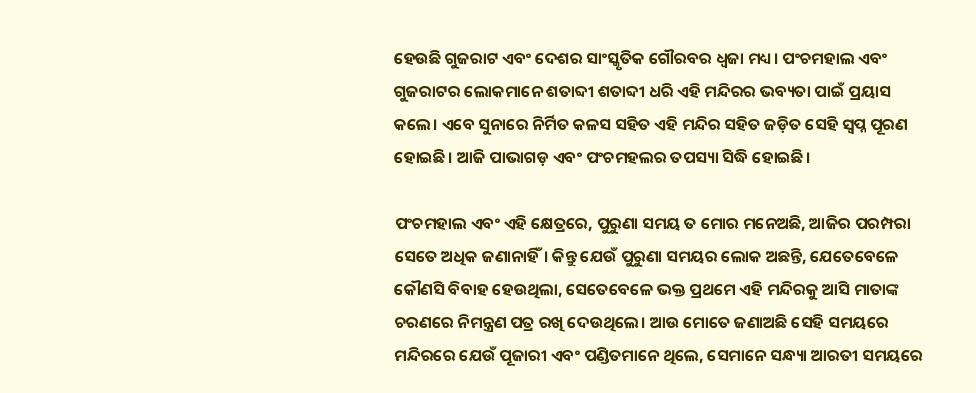ହେଉଛି ଗୁଜରାଟ ଏବଂ ଦେଶର ସାଂସ୍କୃତିକ ଗୌରବର ଧ୍ୱଜା ମଧ୍ୟ। ପଂଚମହାଲ ଏବଂ ଗୁଜରାଟର ଲୋକମାନେ ଶତାବ୍ଦୀ ଶତାବ୍ଦୀ ଧରି ଏହି ମନ୍ଦିରର ଭବ୍ୟତା ପାଇଁ ପ୍ରୟାସ କଲେ। ଏବେ ସୁନାରେ ନିର୍ମିତ କଳସ ସହିତ ଏହି ମନ୍ଦିର ସହିତ ଜଡ଼ିତ ସେହି ସ୍ୱପ୍ନ ପୂରଣ ହୋଇଛି। ଆଜି ପାଭାଗଡ଼ ଏବଂ ପଂଚମହଲର ତପସ୍ୟା ସିଦ୍ଧି ହୋଇଛି।

ପଂଚମହାଲ ଏବଂ ଏହି କ୍ଷେତ୍ରରେ, ପୁରୁଣା ସମୟ ତ ମୋର ମନେଅଛି, ଆଜିର ପରମ୍ପରା ସେତେ ଅଧିକ ଜଣାନାହିଁ। କିନ୍ତୁ ଯେଉଁ ପୁରୁଣା ସମୟର ଲୋକ ଅଛନ୍ତି, ଯେତେବେଳେ କୌଣସି ବିବାହ ହେଉଥିଲା, ସେତେବେଳେ ଭକ୍ତ ପ୍ରଥମେ ଏହି ମନ୍ଦିରକୁ ଆସି ମାତାଙ୍କ ଚରଣରେ ନିମନ୍ତ୍ରଣ ପତ୍ର ରଖି ଦେଉଥିଲେ। ଆଉ ମୋତେ ଜଣାଅଛି ସେହି ସମୟରେ ମନ୍ଦିରରେ ଯେଉଁ ପୂଜାରୀ ଏବଂ ପଣ୍ଡିତମାନେ ଥିଲେ, ସେମାନେ ସନ୍ଧ୍ୟା ଆରତୀ ସମୟରେ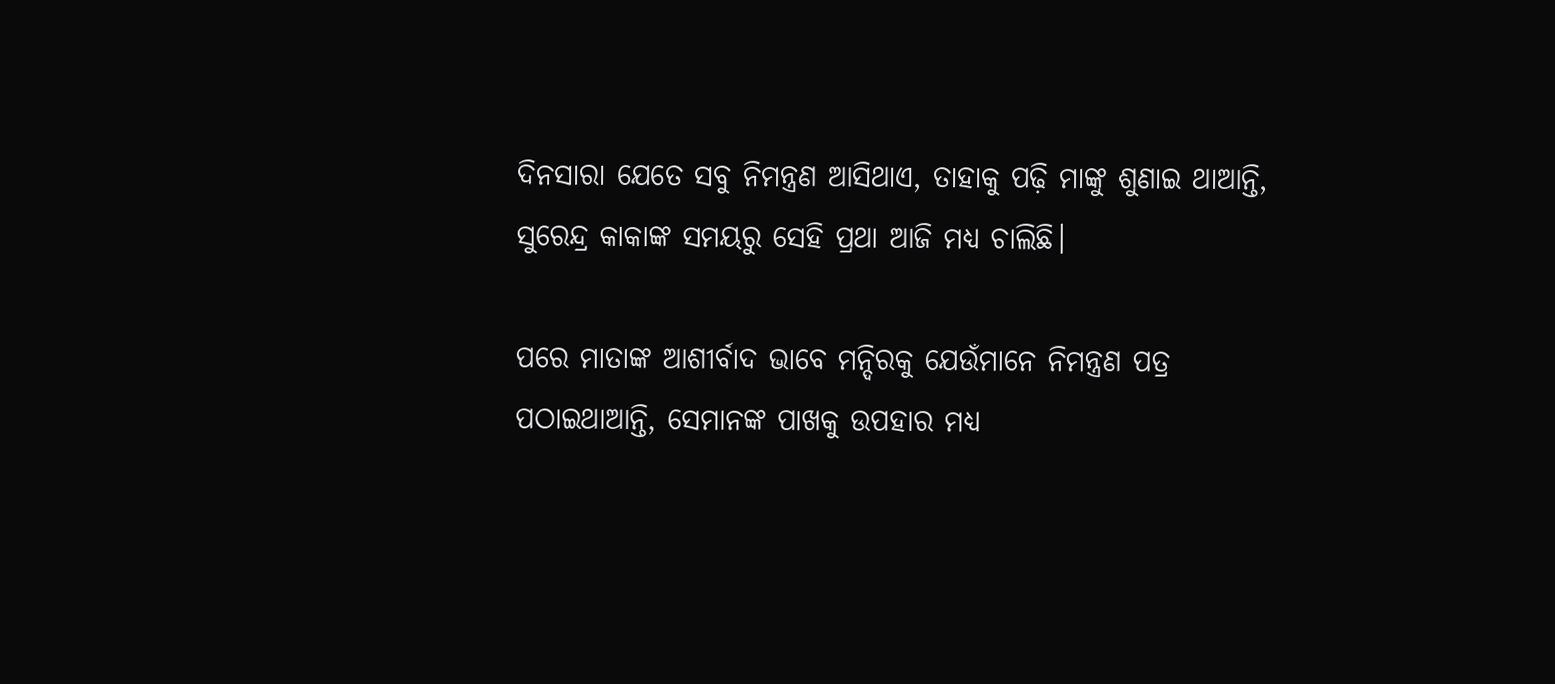ଦିନସାରା ଯେତେ ସବୁ ନିମନ୍ତ୍ରଣ ଆସିଥାଏ, ତାହାକୁ ପଢ଼ି ମାଙ୍କୁ ଶୁଣାଇ ଥାଆନ୍ତି, ସୁରେନ୍ଦ୍ର କାକାଙ୍କ ସମୟରୁ ସେହି ପ୍ରଥା ଆଜି ମଧ୍ୟ ଚାଲିଛି।

ପରେ ମାତାଙ୍କ ଆଶୀର୍ବାଦ ଭାବେ ମନ୍ଦିରକୁ ଯେଉଁମାନେ ନିମନ୍ତ୍ରଣ ପତ୍ର ପଠାଇଥାଆନ୍ତି, ସେମାନଙ୍କ ପାଖକୁ ଉପହାର ମଧ୍ୟ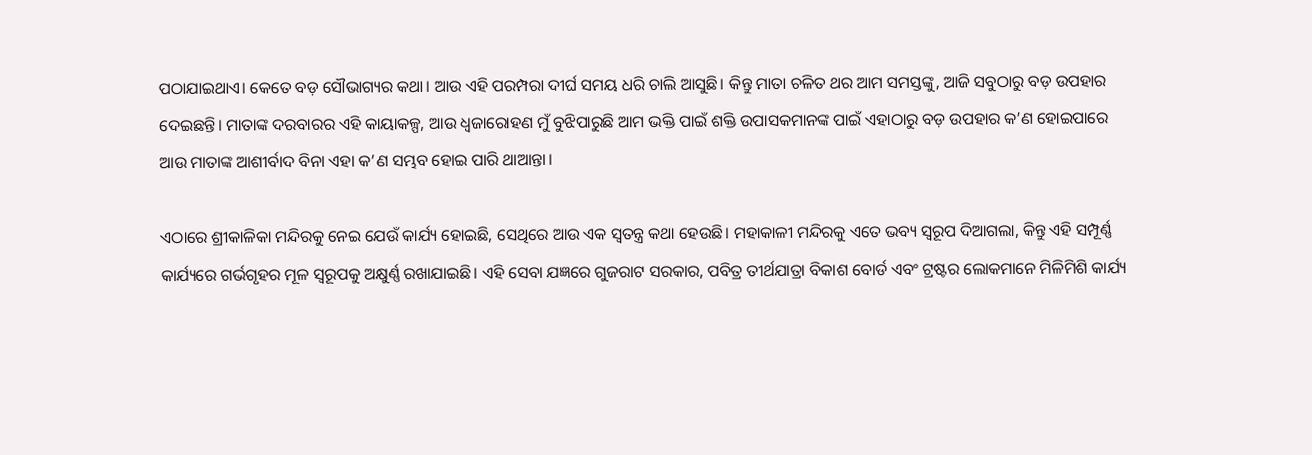ପଠାଯାଇଥାଏ। କେତେ ବଡ଼ ସୌଭାଗ୍ୟର କଥା। ଆଉ ଏହି ପରମ୍ପରା ଦୀର୍ଘ ସମୟ ଧରି ଚାଲି ଆସୁଛି। କିନ୍ତୁ ମାତା ଚଳିତ ଥର ଆମ ସମସ୍ତଙ୍କୁ, ଆଜି ସବୁଠାରୁ ବଡ଼ ଉପହାର ଦେଇଛନ୍ତି। ମାତାଙ୍କ ଦରବାରର ଏହି କାୟାକଳ୍ପ, ଆଉ ଧ୍ୱଜାରୋହଣ ମୁଁ ବୁଝିପାରୁଛି ଆମ ଭକ୍ତି ପାଇଁ ଶକ୍ତି ଉପାସକମାନଙ୍କ ପାଇଁ ଏହାଠାରୁ ବଡ଼ ଉପହାର କ’ଣ ହୋଇପାରେ ଆଉ ମାତାଙ୍କ ଆଶୀର୍ବାଦ ବିନା ଏହା କ’ଣ ସମ୍ଭବ ହୋଇ ପାରି ଥାଆନ୍ତା।

ଏଠାରେ ଶ୍ରୀକାଳିକା ମନ୍ଦିରକୁ ନେଇ ଯେଉଁ କାର୍ଯ୍ୟ ହୋଇଛି, ସେଥିରେ ଆଉ ଏକ ସ୍ୱତନ୍ତ୍ର କଥା ହେଉଛି। ମହାକାଳୀ ମନ୍ଦିରକୁ ଏତେ ଭବ୍ୟ ସ୍ୱରୂପ ଦିଆଗଲା, କିନ୍ତୁ ଏହି ସମ୍ପୂର୍ଣ୍ଣ କାର୍ଯ୍ୟରେ ଗର୍ଭଗୃହର ମୂଳ ସ୍ୱରୂପକୁ ଅକ୍ଷୁର୍ଣ୍ଣ ରଖାଯାଇଛି। ଏହି ସେବା ଯଜ୍ଞରେ ଗୁଜରାଟ ସରକାର, ପବିତ୍ର ତୀର୍ଥଯାତ୍ରା ବିକାଶ ବୋର୍ଡ ଏବଂ ଟ୍ରଷ୍ଟର ଲୋକମାନେ ମିଳିମିଶି କାର୍ଯ୍ୟ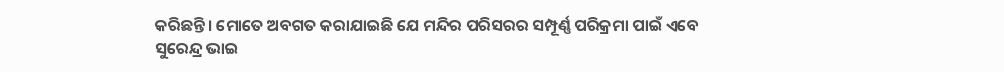କରିଛନ୍ତି। ମୋତେ ଅବଗତ କରାଯାଇଛି ଯେ ମନ୍ଦିର ପରିସରର ସମ୍ପୂର୍ଣ୍ଣ ପରିକ୍ରମା ପାଇଁ ଏବେ ସୁରେନ୍ଦ୍ର ଭାଇ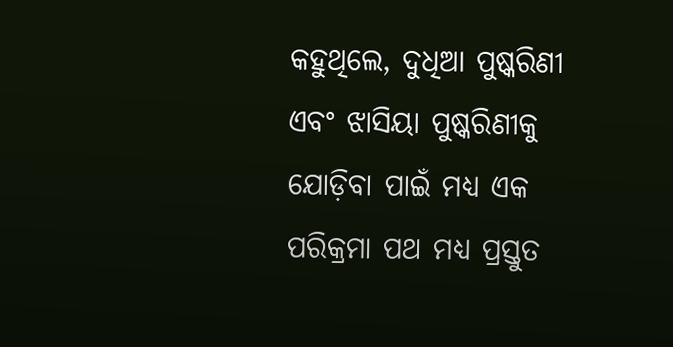କହୁଥିଲେ, ଦୁଧିଆ ପୁଷ୍କରିଣୀ ଏବଂ ଝାସିୟା ପୁଷ୍କରିଣୀକୁ ଯୋଡ଼ିବା ପାଇଁ ମଧ୍ୟ ଏକ ପରିକ୍ରମା ପଥ ମଧ୍ୟ ପ୍ରସ୍ତୁତ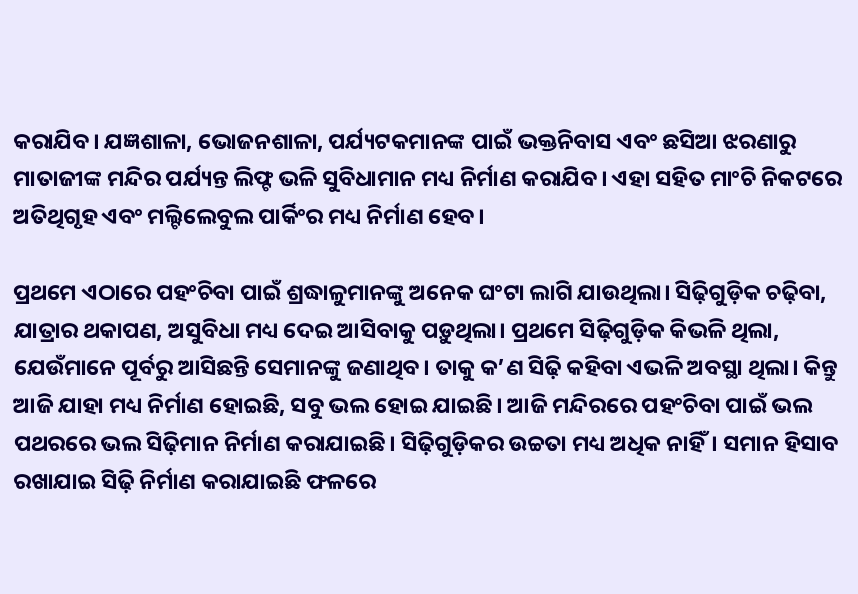କରାଯିବ। ଯଜ୍ଞଶାଳା, ଭୋଜନଶାଳା, ପର୍ଯ୍ୟଟକମାନଙ୍କ ପାଇଁ ଭକ୍ତନିବାସ ଏବଂ ଛସିଆ ଝରଣାରୁ ମାତାଜୀଙ୍କ ମନ୍ଦିର ପର୍ଯ୍ୟନ୍ତ ଲିଫ୍ଟ ଭଳି ସୁବିଧାମାନ ମଧ୍ୟ ନିର୍ମାଣ କରାଯିବ। ଏହା ସହିତ ମାଂଚି ନିକଟରେ ଅତିଥିଗୃହ ଏବଂ ମଲ୍ଟିଲେବୁଲ ପାର୍କିଂର ମଧ୍ୟ ନିର୍ମାଣ ହେବ।

ପ୍ରଥମେ ଏଠାରେ ପହଂଚିବା ପାଇଁ ଶ୍ରଦ୍ଧାଳୁମାନଙ୍କୁ ଅନେକ ଘଂଟା ଲାଗି ଯାଉଥିଲା। ସିଢ଼ିଗୁଡ଼ିକ ଚଢ଼ିବା, ଯାତ୍ରାର ଥକାପଣ, ଅସୁବିଧା ମଧ୍ୟ ଦେଇ ଆସିବାକୁ ପଡ଼ୁଥିଲା। ପ୍ରଥମେ ସିଢ଼ିଗୁଡ଼ିକ କିଭଳି ଥିଲା, ଯେଉଁମାନେ ପୂର୍ବରୁ ଆସିଛନ୍ତି ସେମାନଙ୍କୁ ଜଣାଥିବ। ତାକୁ କ’ଣ ସିଢ଼ି କହିବା ଏଭଳି ଅବସ୍ଥା ଥିଲା। କିନ୍ତୁ ଆଜି ଯାହା ମଧ୍ୟ ନିର୍ମାଣ ହୋଇଛି, ସବୁ ଭଲ ହୋଇ ଯାଇଛି। ଆଜି ମନ୍ଦିରରେ ପହଂଚିବା ପାଇଁ ଭଲ ପଥରରେ ଭଲ ସିଢ଼ିମାନ ନିର୍ମାଣ କରାଯାଇଛି। ସିଢ଼ିଗୁଡ଼ିକର ଉଚ୍ଚତା ମଧ୍ୟ ଅଧିକ ନାହିଁ। ସମାନ ହିସାବ ରଖାଯାଇ ସିଢ଼ି ନିର୍ମାଣ କରାଯାଇଛି ଫଳରେ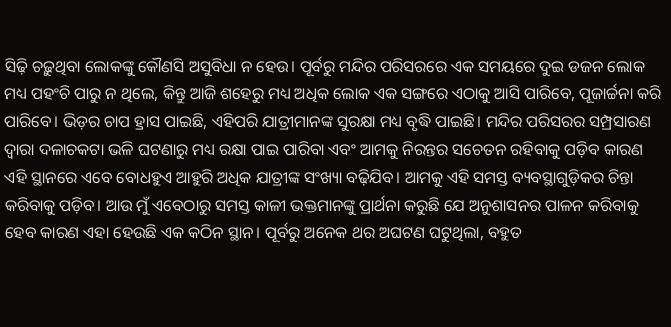ସିଢ଼ି ଚଢ଼ୁଥିବା ଲୋକଙ୍କୁ କୌଣସି ଅସୁବିଧା ନ ହେଉ। ପୂର୍ବରୁ ମନ୍ଦିର ପରିସରରେ ଏକ ସମୟରେ ଦୁଇ ଡଜନ ଲୋକ ମଧ୍ୟ ପହଂଚି ପାରୁ ନ ଥିଲେ, କିନ୍ତୁ ଆଜି ଶହେରୁ ମଧ୍ୟ ଅଧିକ ଲୋକ ଏକ ସଙ୍ଗରେ ଏଠାକୁ ଆସି ପାରିବେ, ପୂଜାର୍ଚ୍ଚନା କରି ପାରିବେ। ଭିଡ଼ର ଚାପ ହ୍ରାସ ପାଇଛି, ଏହିପରି ଯାତ୍ରୀମାନଙ୍କ ସୁରକ୍ଷା ମଧ୍ୟ ବୃଦ୍ଧି ପାଇଛି। ମନ୍ଦିର ପରିସରର ସମ୍ପ୍ରସାରଣ ଦ୍ୱାରା ଦଳାଚକଟା ଭଳି ଘଟଣାରୁ ମଧ୍ୟ ରକ୍ଷା ପାଇ ପାରିବା ଏବଂ ଆମକୁ ନିରନ୍ତର ସଚେତନ ରହିବାକୁ ପଡ଼ିବ କାରଣ ଏହି ସ୍ଥାନରେ ଏବେ ବୋଧହୁଏ ଆହୁରି ଅଧିକ ଯାତ୍ରୀଙ୍କ ସଂଖ୍ୟା ବଢ଼ିଯିବ। ଆମକୁ ଏହି ସମସ୍ତ ବ୍ୟବସ୍ଥାଗୁଡ଼ିକର ଚିନ୍ତା କରିବାକୁ ପଡ଼ିବ। ଆଉ ମୁଁ ଏବେଠାରୁ ସମସ୍ତ କାଳୀ ଭକ୍ତମାନଙ୍କୁ ପ୍ରାର୍ଥନା କରୁଛି ଯେ ଅନୁଶାସନର ପାଳନ କରିବାକୁ ହେବ କାରଣ ଏହା ହେଉଛି ଏକ କଠିନ ସ୍ଥାନ। ପୂର୍ବରୁ ଅନେକ ଥର ଅଘଟଣ ଘଟୁଥିଲା, ବହୁତ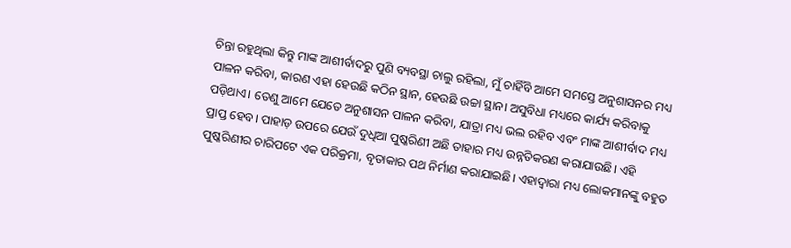ଚିନ୍ତା ରହୁଥିଲା କିନ୍ତୁ ମାଙ୍କ ଆଶୀର୍ବାଦରୁ ପୁଣି ବ୍ୟବସ୍ଥା ଚାଲୁ ରହିଲା, ମୁଁ ଚାହିଁବି ଆମେ ସମସ୍ତେ ଅନୁଶାସନର ମଧ୍ୟ ପାଳନ କରିବା, କାରଣ ଏହା ହେଉଛି କଠିନ ସ୍ଥାନ, ହେଉଛି ଉଚ୍ଚା ସ୍ଥାନ। ଅସୁବିଧା ମଧ୍ୟରେ କାର୍ଯ୍ୟ କରିବାକୁ ପଡ଼ିଥାଏ। ତେଣୁ ଆମେ ଯେତେ ଅନୁଶାସନ ପାଳନ କରିବା, ଯାତ୍ରା ମଧ୍ୟ ଭଲ ରହିବ ଏବଂ ମାଙ୍କ ଆଶୀର୍ବାଦ ମଧ୍ୟ ପ୍ରାପ୍ତ ହେବ। ପାହାଡ଼ ଉପରେ ଯେଉଁ ଦୁଧିଆ ପୁଷ୍କରିଣୀ ଅଛି ତାହାର ମଧ୍ୟ ଉନ୍ନତିକରଣ କରାଯାଉଛି। ଏହି ପୁଷ୍କରିଣୀର ଚାରିପଟେ ଏକ ପରିକ୍ରମା, ବୃତାକାର ପଥ ନିର୍ମାଣ କରାଯାଇଛି। ଏହାଦ୍ୱାରା ମଧ୍ୟ ଲୋକମାନଙ୍କୁ ବହୁତ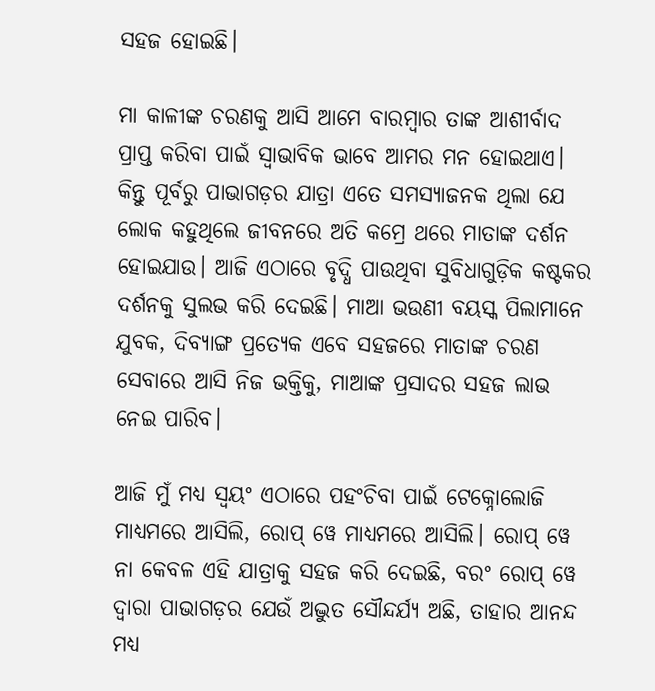ସହଜ ହୋଇଛି।

ମା କାଳୀଙ୍କ ଚରଣକୁ ଆସି ଆମେ ବାରମ୍ବାର ତାଙ୍କ ଆଶୀର୍ବାଦ ପ୍ରାପ୍ତ କରିବା ପାଇଁ ସ୍ୱାଭାବିକ ଭାବେ ଆମର ମନ ହୋଇଥାଏ। କିନ୍ତୁ ପୂର୍ବରୁ ପାଭାଗଡ଼ର ଯାତ୍ରା ଏତେ ସମସ୍ୟାଜନକ ଥିଲା ଯେ ଲୋକ କହୁଥିଲେ ଜୀବନରେ ଅତି କମ୍ରେ ଥରେ ମାତାଙ୍କ ଦର୍ଶନ ହୋଇଯାଉ। ଆଜି ଏଠାରେ ବୃଦ୍ଧି ପାଉଥିବା ସୁବିଧାଗୁଡ଼ିକ କଷ୍ଟକର ଦର୍ଶନକୁ ସୁଲଭ କରି ଦେଇଛି। ମାଆ ଭଉଣୀ ବୟସ୍କ ପିଲାମାନେ ଯୁବକ, ଦିବ୍ୟାଙ୍ଗ ପ୍ରତ୍ୟେକ ଏବେ ସହଜରେ ମାତାଙ୍କ ଚରଣ ସେବାରେ ଆସି ନିଜ ଭକ୍ତିକୁ, ମାଆଙ୍କ ପ୍ରସାଦର ସହଜ ଲାଭ ନେଇ ପାରିବ।

ଆଜି ମୁଁ ମଧ୍ୟ ସ୍ୱୟଂ ଏଠାରେ ପହଂଚିବା ପାଇଁ ଟେକ୍ନୋଲୋଜି ମାଧ୍ୟମରେ ଆସିଲି, ରୋପ୍ ୱେ ମାଧ୍ୟମରେ ଆସିଲି। ରୋପ୍ ୱେ ନା କେବଳ ଏହି ଯାତ୍ରାକୁ ସହଜ କରି ଦେଇଛି, ବରଂ ରୋପ୍ ୱେ ଦ୍ୱାରା ପାଭାଗଡ଼ର ଯେଉଁ ଅଦ୍ଭୁତ ସୌନ୍ଦର୍ଯ୍ୟ ଅଛି, ତାହାର ଆନନ୍ଦ ମଧ୍ୟ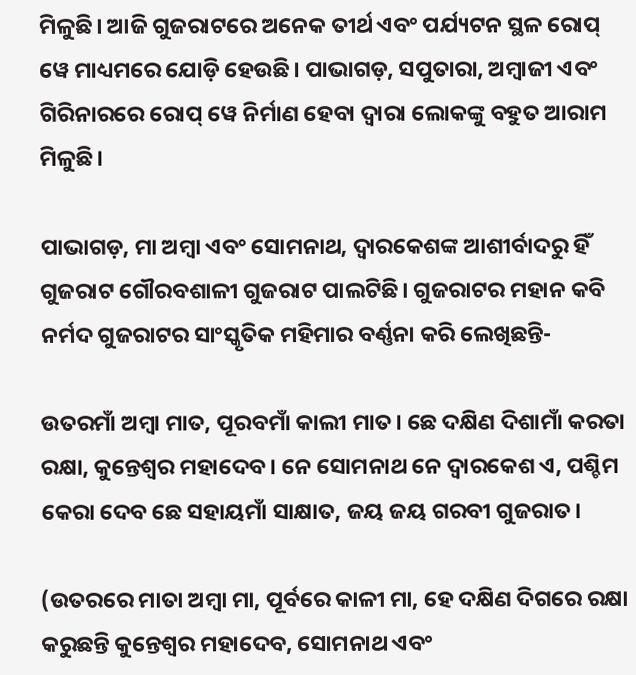ମିଳୁଛି। ଆଜି ଗୁଜରାଟରେ ଅନେକ ତୀର୍ଥ ଏବଂ ପର୍ଯ୍ୟଟନ ସ୍ଥଳ ରୋପ୍ ୱେ ମାଧ୍ୟମରେ ଯୋଡ଼ି ହେଉଛି। ପାଭାଗଡ଼, ସପୁତାରା, ଅମ୍ବାଜୀ ଏବଂ ଗିରିନାରରେ ରୋପ୍ ୱେ ନିର୍ମାଣ ହେବା ଦ୍ୱାରା ଲୋକଙ୍କୁ ବହୁତ ଆରାମ ମିଳୁଛି।

ପାଭାଗଡ଼, ମା ଅମ୍ବା ଏବଂ ସୋମନାଥ, ଦ୍ୱାରକେଶଙ୍କ ଆଶୀର୍ବାଦରୁ ହିଁ ଗୁଜରାଟ ଗୌରବଶାଳୀ ଗୁଜରାଟ ପାଲଟିଛି। ଗୁଜରାଟର ମହାନ କବି ନର୍ମଦ ଗୁଜରାଟର ସାଂସ୍କୃତିକ ମହିମାର ବର୍ଣ୍ଣନା କରି ଲେଖିଛନ୍ତି-

ଉତରମାଁ ଅମ୍ବା ମାତ, ପୂରବମାଁ କାଲୀ ମାତ। ଛେ ଦକ୍ଷିଣ ଦିଶାମାଁ କରତା ରକ୍ଷା, କୁନ୍ତେଶ୍ୱର ମହାଦେବ। ନେ ସୋମନାଥ ନେ ଦ୍ୱାରକେଶ ଏ, ପଶ୍ଚିମ କେରା ଦେବ ଛେ ସହାୟମାଁ ସାକ୍ଷାତ, ଜୟ ଜୟ ଗରବୀ ଗୁଜରାତ।

(ଉତରରେ ମାତା ଅମ୍ବା ମା, ପୂର୍ବରେ କାଳୀ ମା, ହେ ଦକ୍ଷିଣ ଦିଗରେ ରକ୍ଷା କରୁଛନ୍ତି କୁନ୍ତେଶ୍ୱର ମହାଦେବ, ସୋମନାଥ ଏବଂ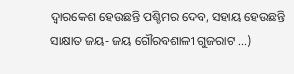ଦ୍ୱାରକେଶ ହେଉଛନ୍ତି ପଶ୍ଚିମର ଦେବ, ସହାୟ ହେଉଛନ୍ତି ସାକ୍ଷାତ ଜୟ- ଜୟ ଗୌରବଶାଳୀ ଗୁଜରାଟ ...)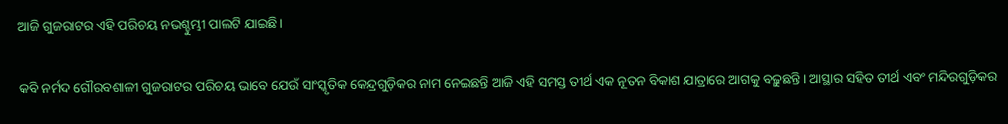ଆଜି ଗୁଜରାଟର ଏହି ପରିଚୟ ନଭଶ୍ଚୁମ୍ଭୀ ପାଲଟି ଯାଇଛି।

କବି ନର୍ମଦ ଗୌରବଶାଳୀ ଗୁଜରାଟର ପରିଚୟ ଭାବେ ଯେଉଁ ସାଂସ୍କୃତିକ କେନ୍ଦ୍ରଗୁଡ଼ିକର ନାମ ନେଇଛନ୍ତି ଆଜି ଏହି ସମସ୍ତ ତୀର୍ଥ ଏକ ନୂତନ ବିକାଶ ଯାତ୍ରାରେ ଆଗକୁ ବଢ଼ୁଛନ୍ତି। ଆସ୍ଥାର ସହିତ ତୀର୍ଥ ଏବଂ ମନ୍ଦିରଗୁଡ଼ିକର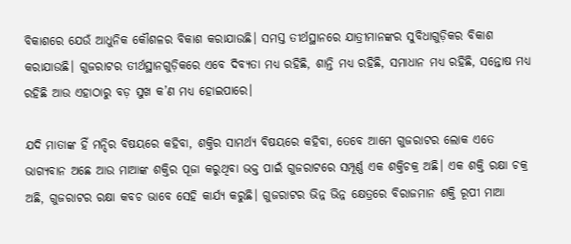ବିକାଶରେ ଯେଉଁ ଆଧୁନିକ କୌଶଳର ବିକାଶ କରାଯାଉଛି। ସମସ୍ତ ତୀର୍ଥସ୍ଥାନରେ ଯାତ୍ରୀମାନଙ୍କର ସୁବିଧାଗୁଡ଼ିକର ବିକାଶ କରାଯାଉଛି। ଗୁଜରାଟର ତୀର୍ଥସ୍ଥାନଗୁଡ଼ିକରେ ଏବେ ଦିବ୍ୟତା ମଧ୍ୟ ରହିଛି, ଶାନ୍ତି ମଧ୍ୟ ରହିଛି, ସମାଧାନ ମଧ୍ୟ ରହିଛି, ସନ୍ତୋଷ ମଧ୍ୟ ରହିଛି ଆଉ ଏହାଠାରୁ ବଡ଼ ସୁଖ କ’ଣ ମଧ୍ୟ ହୋଇପାରେ।

ଯଦି ମାତାଙ୍କ ହିଁ ମନ୍ଦିର ବିଷୟରେ କହିବା, ଶକ୍ତିର ସାମର୍ଥ୍ୟ ବିଷୟରେ କହିବା, ତେବେ ଆମେ ଗୁଜରାଟର ଲୋକ ଏତେ ଭାଗ୍ୟବାନ ଅଛେ ଆଉ ମାଆଙ୍କ ଶକ୍ତିର ପୂଜା କରୁଥିବା ଭକ୍ତ ପାଇଁ ଗୁଜରାଟରେ ସମ୍ପୂର୍ଣ୍ଣ ଏକ ଶକ୍ତିଚକ୍ର ଅଛି। ଏକ ଶକ୍ତି ରକ୍ଷା ଚକ୍ର ଅଛି, ଗୁଜରାଟର ରକ୍ଷା କବଚ ଭାବେ ସେହି କାର୍ଯ୍ୟ କରୁଛି। ଗୁଜରାଟର ଭିନ୍ନ ଭିନ୍ନ କ୍ଷେତ୍ରରେ ବିରାଜମାନ ଶକ୍ତି ରୂପୀ ମାଆ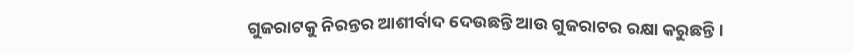ଗୁଜରାଟକୁ ନିରନ୍ତର ଆଶୀର୍ବାଦ ଦେଉଛନ୍ତି ଆଉ ଗୁଜରାଟର ରକ୍ଷା କରୁଛନ୍ତି।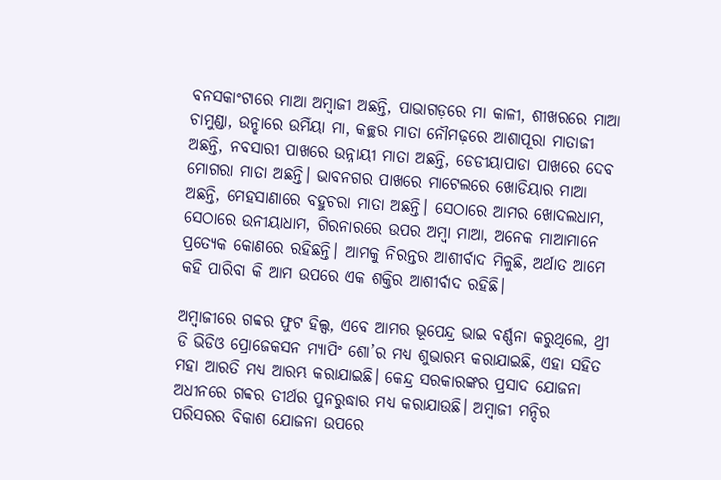ବନସକାଂଟାରେ ମାଆ ଅମ୍ବାଜୀ ଅଛନ୍ତି, ପାଭାଗଡ଼ରେ ମା କାଳୀ, ଶୀଖରରେ ମାଆ ଚାମୁଣ୍ଡା, ଉନ୍ଝାରେ ଉମିଁୟା ମା, କଚ୍ଛର ମାତା ନୌମଢ଼ରେ ଆଶାପୂରା ମାତାଜୀ ଅଛନ୍ତି, ନବସାରୀ ପାଖରେ ଉନ୍ନାୟୀ ମାତା ଅଛନ୍ତି, ଡେଡୀୟାପାଡା ପାଖରେ ଦେବ ମୋଗରା ମାତା ଅଛନ୍ତି। ଭାବନଗର ପାଖରେ ମାଟେଲରେ ଖୋଡିୟାର ମାଆ ଅଛନ୍ତି, ମେହସାଣାରେ ବହୁଚରା ମାତା ଅଛନ୍ତି। ସେଠାରେ ଆମର ଖୋଦଲଧାମ, ସେଠାରେ ଉନୀୟାଧାମ, ଗିରନାରରେ ଉପର ଅମ୍ବା ମାଆ, ଅନେକ ମାଆମାନେ ପ୍ରତ୍ୟେକ କୋଣରେ ରହିଛନ୍ତି। ଆମକୁ ନିରନ୍ତର ଆଶୀର୍ବାଦ ମିଳୁଛି, ଅର୍ଥାତ ଆମେ କହି ପାରିବା କି ଆମ ଉପରେ ଏକ ଶକ୍ତିର ଆଶୀର୍ବାଦ ରହିଛି।

ଅମ୍ବାଜୀରେ ଗବ୍ବର ଫୁଟ ହିଲ୍ସ, ଏବେ ଆମର ଭୂପେନ୍ଦ୍ର ଭାଇ ବର୍ଣ୍ଣନା କରୁଥିଲେ, ଥ୍ରୀ ଡି ଭିଡିଓ ପ୍ରୋଜେକସନ ମ୍ୟାପିଂ ଶୋ’ର ମଧ୍ୟ ଶୁଭାରମ୍ଭ କରାଯାଇଛି, ଏହା ସହିତ ମହା ଆରତି ମଧ୍ୟ ଆରମ୍ଭ କରାଯାଇଛି। କେନ୍ଦ୍ର ସରକାରଙ୍କର ପ୍ରସାଦ ଯୋଜନା ଅଧୀନରେ ଗବ୍ବର ତୀର୍ଥର ପୁନରୁଦ୍ଧାର ମଧ୍ୟ କରାଯାଉଛି। ଅମ୍ବାଜୀ ମନ୍ଦିର ପରିସରର ବିକାଶ ଯୋଜନା ଉପରେ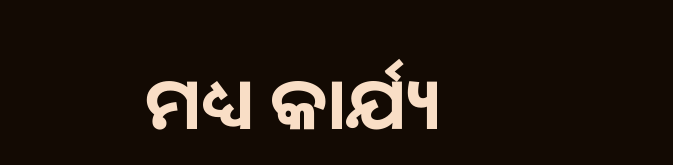ମଧ୍ୟ କାର୍ଯ୍ୟ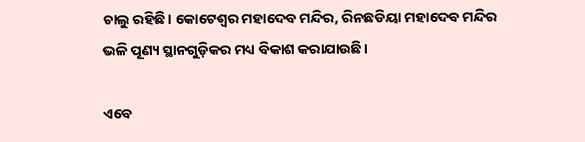ଚାଲୁ ରହିଛି। କୋଟେଶ୍ୱର ମହାଦେବ ମନ୍ଦିର, ରିନଛଡିୟା ମହାଦେବ ମନ୍ଦିର ଭଳି ପୂଣ୍ୟ ସ୍ଥାନଗୁଡ଼ିକର ମଧ୍ୟ ବିକାଶ କରାଯାଉଛି।

ଏବେ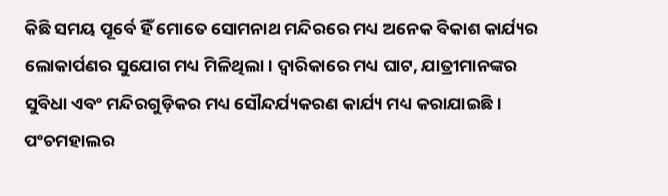କିଛି ସମୟ ପୂର୍ବେ ହିଁ ମୋତେ ସୋମନାଥ ମନ୍ଦିରରେ ମଧ୍ୟ ଅନେକ ବିକାଶ କାର୍ଯ୍ୟର ଲୋକାର୍ପଣର ସୁଯୋଗ ମଧ୍ୟ ମିଳିଥିଲା। ଦ୍ୱାରିକାରେ ମଧ୍ୟ ଘାଟ, ଯାତ୍ରୀମାନଙ୍କର ସୁବିଧା ଏବଂ ମନ୍ଦିରଗୁଡ଼ିକର ମଧ୍ୟ ସୌନ୍ଦର୍ଯ୍ୟକରଣ କାର୍ଯ୍ୟ ମଧ୍ୟ କରାଯାଇଛି। ପଂଚମହାଲର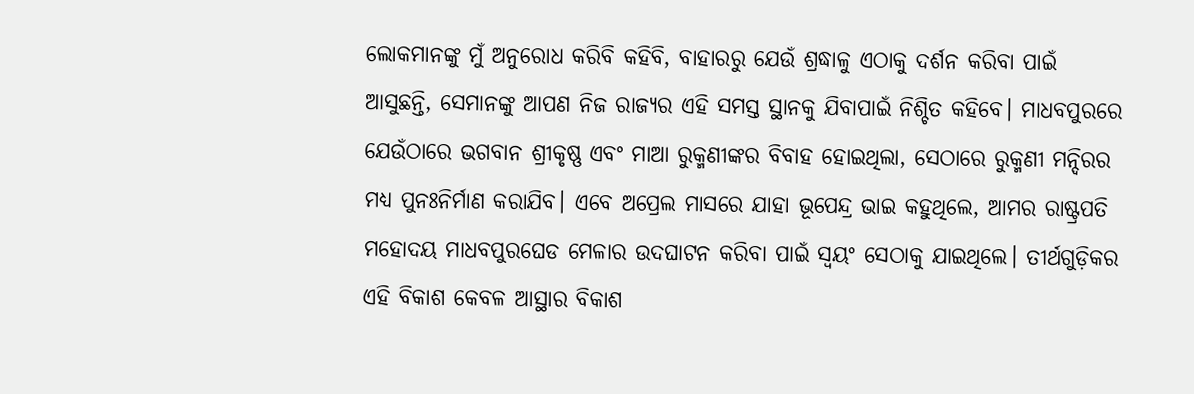ଲୋକମାନଙ୍କୁ ମୁଁ ଅନୁରୋଧ କରିବି କହିବି, ବାହାରରୁ ଯେଉଁ ଶ୍ରଦ୍ଧାଳୁ ଏଠାକୁ ଦର୍ଶନ କରିବା ପାଇଁ ଆସୁଛନ୍ତି, ସେମାନଙ୍କୁ ଆପଣ ନିଜ ରାଜ୍ୟର ଏହି ସମସ୍ତ ସ୍ଥାନକୁ ଯିବାପାଇଁ ନିଶ୍ଚିତ କହିବେ। ମାଧବପୁରରେ ଯେଉଁଠାରେ ଭଗବାନ ଶ୍ରୀକୃଷ୍ଣ ଏବଂ ମାଆ ରୁକ୍ମଣୀଙ୍କର ବିବାହ ହୋଇଥିଲା, ସେଠାରେ ରୁକ୍ମଣୀ ମନ୍ଦିରର ମଧ୍ୟ ପୁନଃନିର୍ମାଣ କରାଯିବ। ଏବେ ଅପ୍ରେଲ ମାସରେ ଯାହା ଭୂପେନ୍ଦ୍ର ଭାଇ କହୁଥିଲେ, ଆମର ରାଷ୍ଟ୍ରପତି ମହୋଦୟ ମାଧବପୁରଘେଡ ମେଳାର ଉଦଘାଟନ କରିବା ପାଇଁ ସ୍ୱୟଂ ସେଠାକୁ ଯାଇଥିଲେ। ତୀର୍ଥଗୁଡ଼ିକର ଏହି ବିକାଶ କେବଳ ଆସ୍ଥାର ବିକାଶ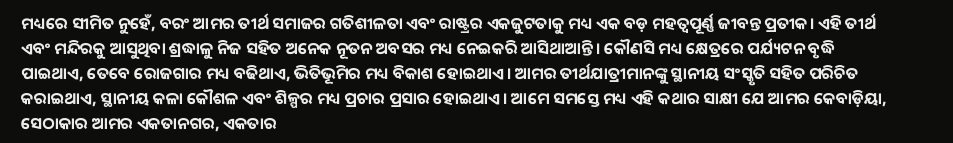ମଧ୍ୟରେ ସୀମିତ ନୁହେଁ, ବରଂ ଆମର ତୀର୍ଥ ସମାଜର ଗତିଶୀଳତା ଏବଂ ରାଷ୍ଟ୍ରର ଏକଜୁଟତାକୁ ମଧ୍ୟ ଏକ ବଡ଼ ମହତ୍ୱପୂର୍ଣ୍ଣ ଜୀବନ୍ତ ପ୍ରତୀକ। ଏହି ତୀର୍ଥ ଏବଂ ମନ୍ଦିରକୁ ଆସୁଥିବା ଶ୍ରଦ୍ଧାଳୁ ନିଜ ସହିତ ଅନେକ ନୂତନ ଅବସର ମଧ୍ୟ ନେଇକରି ଆସିଥାଆନ୍ତି। କୌଣସି ମଧ୍ୟ କ୍ଷେତ୍ରରେ ପର୍ଯ୍ୟଟନ ବୃଦ୍ଧି ପାଇଥାଏ, ତେବେ ରୋଜଗାର ମଧ୍ୟ ବଢିଥାଏ, ଭିତିଭୂମିର ମଧ୍ୟ ବିକାଶ ହୋଇଥାଏ। ଆମର ତୀର୍ଥଯାତ୍ରୀମାନଙ୍କୁ ସ୍ଥାନୀୟ ସଂସ୍କୃତି ସହିତ ପରିଚିତ କରାଇଥାଏ, ସ୍ଥାନୀୟ କଳା କୌଶଳ ଏବଂ ଶିଳ୍ପର ମଧ୍ୟ ପ୍ରଚାର ପ୍ରସାର ହୋଇଥାଏ। ଆମେ ସମସ୍ତେ ମଧ୍ୟ ଏହି କଥାର ସାକ୍ଷୀ ଯେ ଆମର କେବାଡ଼ିୟା, ସେଠାକାର ଆମର ଏକତାନଗର, ଏକତାର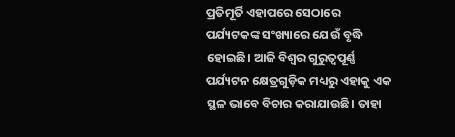ପ୍ରତିମୂର୍ତି ଏହାପରେ ସେଠାରେ ପର୍ଯ୍ୟଟକଙ୍କ ସଂଖ୍ୟାରେ ଯେଉଁ ବୃଦ୍ଧି ହୋଇଛି। ଆଜି ବିଶ୍ୱର ଗୁରୁତ୍ୱପୂର୍ଣ୍ଣ ପର୍ଯ୍ୟଟନ କ୍ଷେତ୍ରଗୁଡ଼ିକ ମଧ୍ୟରୁ ଏହାକୁ ଏକ ସ୍ଥଳ ଭାବେ ବିଚାର କରାଯାଉଛି। ତାହା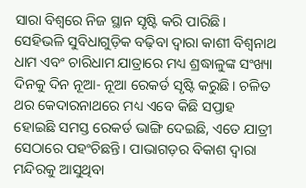ସାରା ବିଶ୍ୱରେ ନିଜ ସ୍ଥାନ ସୃଷ୍ଟି କରି ପାରିଛି। ସେହିଭଳି ସୁବିଧାଗୁଡ଼ିକ ବଢ଼ିବା ଦ୍ୱାରା କାଶୀ ବିଶ୍ୱନାଥ ଧାମ ଏବଂ ଚାରିଧାମ ଯାତ୍ରାରେ ମଧ୍ୟ ଶ୍ରଦ୍ଧାଳୁଙ୍କ ସଂଖ୍ୟା ଦିନକୁ ଦିନ ନୂଆ- ନୂଆ ରେକର୍ଡ ସୃଷ୍ଟି କରୁଛି। ଚଳିତ ଥର କେଦାରନାଥରେ ମଧ୍ୟ ଏବେ କିଛି ସପ୍ତାହ ହୋଇଛି ସମସ୍ତ ରେକର୍ଡ ଭାଙ୍ଗି ଦେଇଛି, ଏତେ ଯାତ୍ରୀ ସେଠାରେ ପହଂଚିଛନ୍ତି। ପାଭାଗଡ଼ର ବିକାଶ ଦ୍ୱାରା ମନ୍ଦିରକୁ ଆସୁଥିବା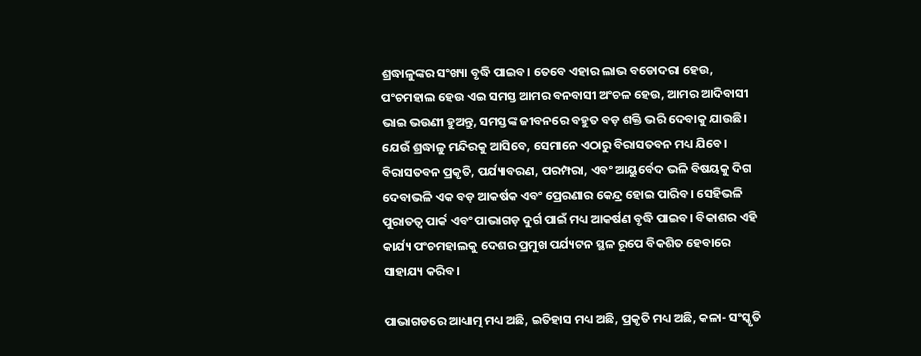ଶ୍ରଦ୍ଧାଳୁଙ୍କର ସଂଖ୍ୟା ବୃଦ୍ଧି ପାଇବ। ତେବେ ଏହାର ଲାଭ ବଡୋଦରା ହେଉ, ପଂଚମହାଲ ହେଉ ଏଇ ସମସ୍ତ ଆମର ବନବାସୀ ଅଂଚଳ ହେଉ, ଆମର ଆଦିବାସୀ ଭାଇ ଭଉଣୀ ହୁଅନ୍ତୁ, ସମସ୍ତଙ୍କ ଜୀବନରେ ବହୁତ ବଡ଼ ଶକ୍ତି ଭରି ଦେବାକୁ ଯାଉଛି। ଯେଉଁ ଶ୍ରଦ୍ଧାଳୁ ମନ୍ଦିରକୁ ଆସିବେ, ସେମାନେ ଏଠାରୁ ବିରାସତବନ ମଧ୍ୟ ଯିବେ। ବିରାସତବନ ପ୍ରକୃତି, ପର୍ଯ୍ୟାବରଣ, ପରମ୍ପରା, ଏବଂ ଆୟୁର୍ବେଦ ଭଳି ବିଷୟକୁ ଦିଗ ଦେବାଭଳି ଏକ ବଡ଼ ଆକର୍ଷକ ଏବଂ ପ୍ରେରଣାର କେନ୍ଦ୍ର ହୋଇ ପାରିବ। ସେହିଭଳି ପୁରାତତ୍ୱ ପାର୍କ ଏବଂ ପାଭାଗଡ଼ ଦୁର୍ଗ ପାଇଁ ମଧ୍ୟ ଆକର୍ଷଣ ବୃଦ୍ଧି ପାଇବ। ବିକାଶର ଏହି କାର୍ଯ୍ୟ ପଂଚମହାଲକୁ ଦେଶର ପ୍ରମୁଖ ପର୍ଯ୍ୟଟନ ସ୍ଥଳ ରୂପେ ବିକଶିତ ହେବାରେ ସାହାଯ୍ୟ କରିବ।

ପାଭାଗଡରେ ଆଧ୍ୟାତ୍ମ ମଧ୍ୟ ଅଛି, ଇତିହାସ ମଧ୍ୟ ଅଛି, ପ୍ରକୃତି ମଧ୍ୟ ଅଛି, କଳା- ସଂସ୍କୃତି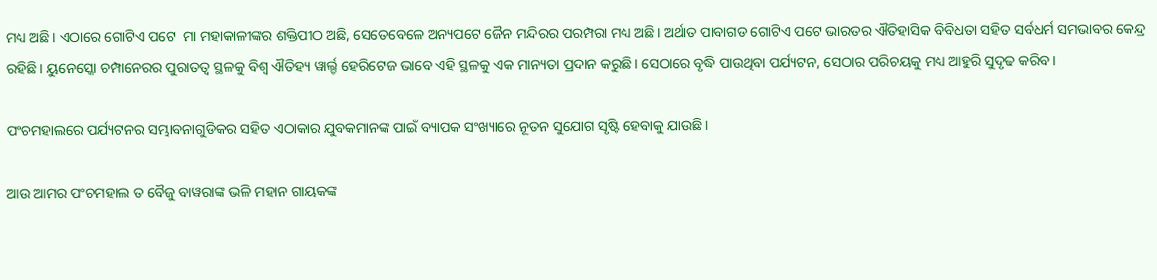ମଧ୍ୟ ଅଛି। ଏଠାରେ ଗୋଟିଏ ପଟେ  ମା ମହାକାଳୀଙ୍କର ଶକ୍ତିପୀଠ ଅଛି, ସେତେବେଳେ ଅନ୍ୟପଟେ ଜୈନ ମନ୍ଦିରର ପରମ୍ପରା ମଧ୍ୟ ଅଛି। ଅର୍ଥାତ ପାବାଗଡ ଗୋଟିଏ ପଟେ ଭାରତର ଐତିହାସିକ ବିବିଧତା ସହିତ ସର୍ବଧର୍ମ ସମଭାବର କେନ୍ଦ୍ର ରହିଛି। ୟୁନେସ୍କୋ ଚମ୍ପାନେରର ପୁରାତତ୍ୱ ସ୍ଥଳକୁ ବିଶ୍ୱ ଐତିହ୍ୟ ୱାର୍ଲ୍ଡ ହେରିଟେଜ ଭାବେ ଏହି ସ୍ଥଳକୁ ଏକ ମାନ୍ୟତା ପ୍ରଦାନ କରୁଛି। ସେଠାରେ ବୃଦ୍ଧି ପାଉଥିବା ପର୍ଯ୍ୟଟନ, ସେଠାର ପରିଚୟକୁ ମଧ୍ୟ ଆହୁରି ସୁଦୃଢ କରିବ।

ପଂଚମହାଲରେ ପର୍ଯ୍ୟଟନର ସମ୍ଭାବନାଗୁଡିକର ସହିତ ଏଠାକାର ଯୁବକମାନଙ୍କ ପାଇଁ ବ୍ୟାପକ ସଂଖ୍ୟାରେ ନୂତନ ସୁଯୋଗ ସୃଷ୍ଟି ହେବାକୁ ଯାଉଛି।

ଆଉ ଆମର ପଂଚମହାଲ ତ ବୈଜୁ ବାୱରାଙ୍କ ଭଳି ମହାନ ଗାୟକଙ୍କ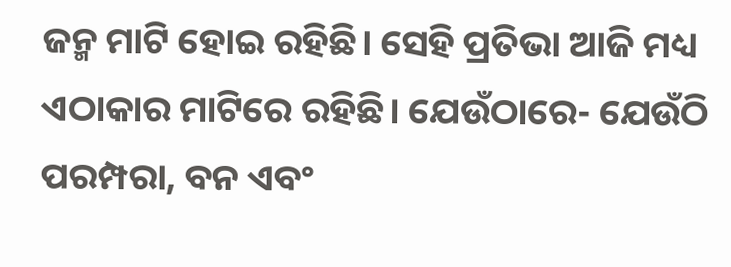ଜନ୍ମ ମାଟି ହୋଇ ରହିଛି। ସେହି ପ୍ରତିଭା ଆଜି ମଧ୍ୟ ଏଠାକାର ମାଟିରେ ରହିଛି। ଯେଉଁଠାରେ- ଯେଉଁଠି ପରମ୍ପରା, ବନ ଏବଂ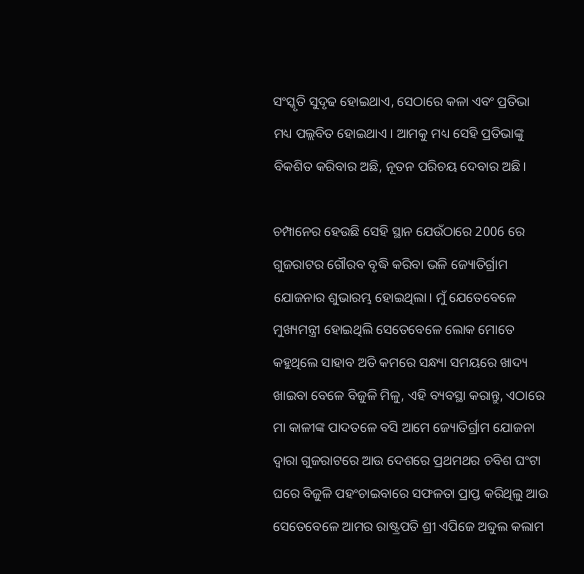ସଂସ୍କୃତି ସୁଦୃଢ ହୋଇଥାଏ, ସେଠାରେ କଳା ଏବଂ ପ୍ରତିଭା ମଧ୍ୟ ପଲ୍ଲବିତ ହୋଇଥାଏ। ଆମକୁ ମଧ୍ୟ ସେହି ପ୍ରତିଭାଙ୍କୁ ବିକଶିତ କରିବାର ଅଛି, ନୂତନ ପରିଚୟ ଦେବାର ଅଛି।

ଚମ୍ପାନେର ହେଉଛି ସେହି ସ୍ଥାନ ଯେଉଁଠାରେ 2006 ରେ ଗୁଜରାଟର ଗୌରବ ବୃଦ୍ଧି କରିବା ଭଳି ଜ୍ୟୋତିର୍ଗ୍ରାମ ଯୋଜନାର ଶୁଭାରମ୍ଭ ହୋଇଥିଲା। ମୁଁ ଯେତେବେଳେ ମୁଖ୍ୟମନ୍ତ୍ରୀ ହୋଇଥିଲି ସେତେବେଳେ ଲୋକ ମୋତେ କହୁଥିଲେ ସାହାବ ଅତି କମରେ ସନ୍ଧ୍ୟା ସମୟରେ ଖାଦ୍ୟ ଖାଇବା ବେଳେ ବିଜୁଳି ମିଳୁ, ଏହି ବ୍ୟବସ୍ଥା କରାନ୍ତୁ, ଏଠାରେ ମା କାଳୀଙ୍କ ପାଦତଳେ ବସି ଆମେ ଜ୍ୟୋତିର୍ଗ୍ରାମ ଯୋଜନା ଦ୍ୱାରା ଗୁଜରାଟରେ ଆଉ ଦେଶରେ ପ୍ରଥମଥର ଚବିଶ ଘଂଟା ଘରେ ବିଜୁଳି ପହଂଚାଇବାରେ ସଫଳତା ପ୍ରାପ୍ତ କରିଥିଲୁ ଆଉ ସେତେବେଳେ ଆମର ରାଷ୍ଟ୍ରପତି ଶ୍ରୀ ଏପିଜେ ଅବ୍ଦୁଲ କଲାମ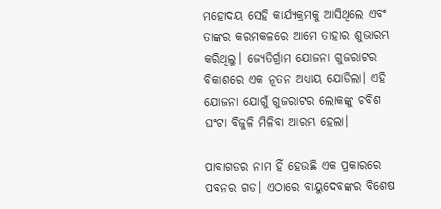ମହୋଦୟ ସେହି କାର୍ଯ୍ୟକ୍ରମକୁ ଆସିଥିଲେ ଏବଂ ତାଙ୍କର କରମକଳରେ ଆମେ ତାହାର ଶୁଭାରମ୍ଭ କରିଥିଲୁ। ଜ୍ୟେତିର୍ଗ୍ରାମ ଯୋଜନା ଗୁଜରାଟର ବିକାଶରେ ଏକ ନୂତନ ଅଧ୍ୟାୟ ଯୋଡିଲା। ଏହି ଯୋଜନା ଯୋଗୁଁ ଗୁଜରାଟର ଲୋକଙ୍କୁ ଚବିଶ ଘଂଟା ବିଜୁଳି ମିଳିବା ଆରମ୍ଭ ହେଲା।

ପାବାଗଡର ନାମ ହିଁ ହେଉଛି ଏକ ପ୍ରକାରରେ ପବନର ଗଡ। ଏଠାରେ ବାୟୁଦେବଙ୍କର ବିଶେଷ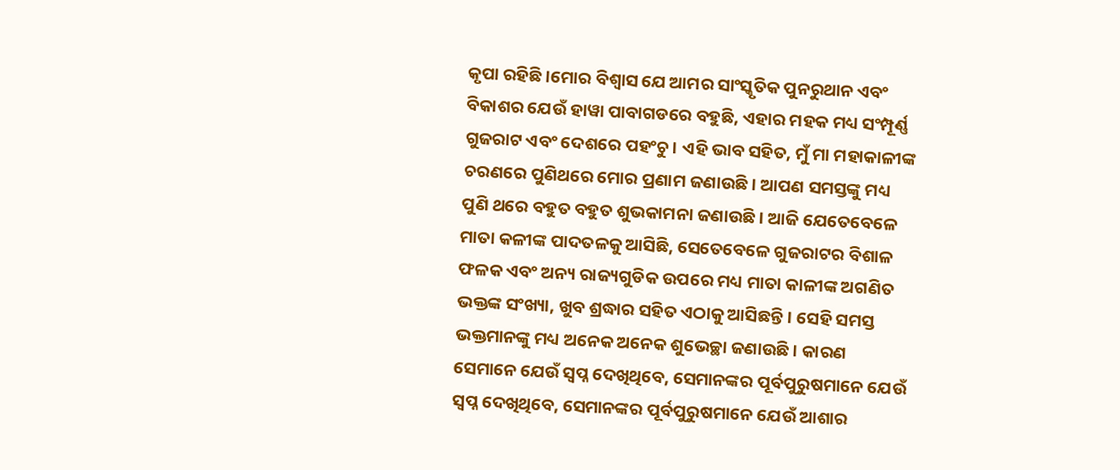କୃପା ରହିଛି।ମୋର ବିଶ୍ୱାସ ଯେ ଆମର ସାଂସ୍କୃତିକ ପୁନରୁଥାନ ଏବଂ ବିକାଶର ଯେଉଁ ହାୱା ପାବାଗଡରେ ବହୁଛି, ଏହାର ମହକ ମଧ୍ୟ ସଂମ୍ପୂର୍ଣ୍ଣ ଗୁଜରାଟ ଏବଂ ଦେଶରେ ପହଂଚୁ। ଏହି ଭାବ ସହିତ, ମୁଁ ମା ମହାକାଳୀଙ୍କ ଚରଣରେ ପୁଣିଥରେ ମୋର ପ୍ରଣାମ ଜଣାଉଛି। ଆପଣ ସମସ୍ତଙ୍କୁ ମଧ୍ୟ ପୁଣି ଥରେ ବହୁତ ବହୁତ ଶୁଭକାମନା ଜଣାଉଛି। ଆଜି ଯେତେବେଳେ ମାତା କଳୀଙ୍କ ପାଦତଳକୁ ଆସିଛି, ସେତେବେଳେ ଗୁଜରାଟର ବିଶାଳ ଫଳକ ଏବଂ ଅନ୍ୟ ରାଜ୍ୟଗୁଡିକ ଉପରେ ମଧ୍ୟ ମାତା କାଳୀଙ୍କ ଅଗଣିତ ଭକ୍ତଙ୍କ ସଂଖ୍ୟା, ଖୁବ ଶ୍ରଦ୍ଧାର ସହିତ ଏଠାକୁ ଆସିଛନ୍ତି। ସେହି ସମସ୍ତ ଭକ୍ତମାନଙ୍କୁ ମଧ୍ୟ ଅନେକ ଅନେକ ଶୁଭେଚ୍ଛା ଜଣାଉଛି। କାରଣ ସେମାନେ ଯେଉଁ ସ୍ୱପ୍ନ ଦେଖିଥିବେ, ସେମାନଙ୍କର ପୂର୍ବପୁରୁଷମାନେ ଯେଉଁ ସ୍ୱପ୍ନ ଦେଖିଥିବେ, ସେମାନଙ୍କର ପୂର୍ବପୁରୁଷମାନେ ଯେଉଁ ଆଶାର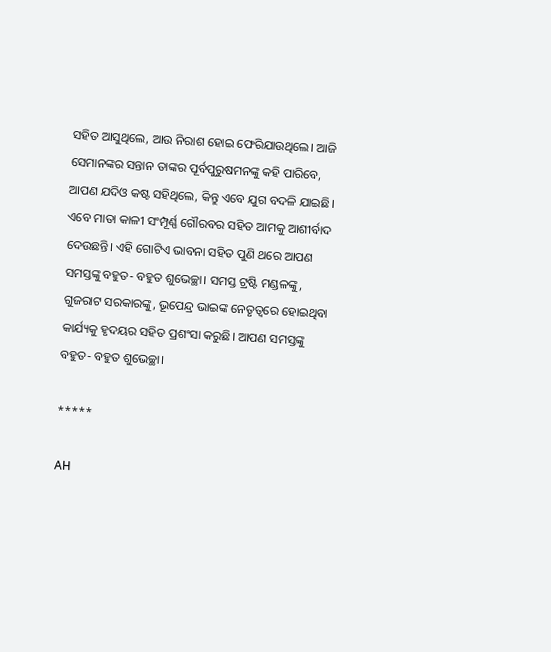ସହିତ ଆସୁଥିଲେ, ଆଉ ନିରାଶ ହୋଇ ଫେରିଯାଉଥିଲେ। ଆଜି ସେମାନଙ୍କର ସନ୍ତାନ ତାଙ୍କର ପୂର୍ବପୁରୁଷମନଙ୍କୁ କହି ପାରିବେ, ଆପଣ ଯଦିଓ କଷ୍ଟ ସହିଥିଲେ, କିନ୍ତୁ ଏବେ ଯୁଗ ବଦଳି ଯାଇଛି। ଏବେ ମାତା କାଳୀ ସଂମ୍ପୂର୍ଣ୍ଣ ଗୌରବର ସହିତ ଆମକୁ ଆଶୀର୍ବାଦ ଦେଉଛନ୍ତି। ଏହି ଗୋଟିଏ ଭାବନା ସହିତ ପୁଣି ଥରେ ଆପଣ ସମସ୍ତଙ୍କୁ ବହୁତ- ବହୁତ ଶୁଭେଚ୍ଛା। ସମସ୍ତ ଟ୍ରଷ୍ଟି ମଣ୍ଡଳଙ୍କୁ, ଗୁଜରାଟ ସରକାରଙ୍କୁ, ଭୂପେନ୍ଦ୍ର ଭାଇଙ୍କ ନେତୃତ୍ୱରେ ହୋଇଥିବା କାର୍ଯ୍ୟକୁ ହୃଦୟର ସହିତ ପ୍ରଶଂସା କରୁଛି। ଆପଣ ସମସ୍ତଙ୍କୁ ବହୁତ- ବହୁତ ଶୁଭେଚ୍ଛା।

*****

AH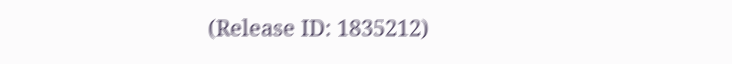(Release ID: 1835212)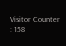Visitor Counter : 158